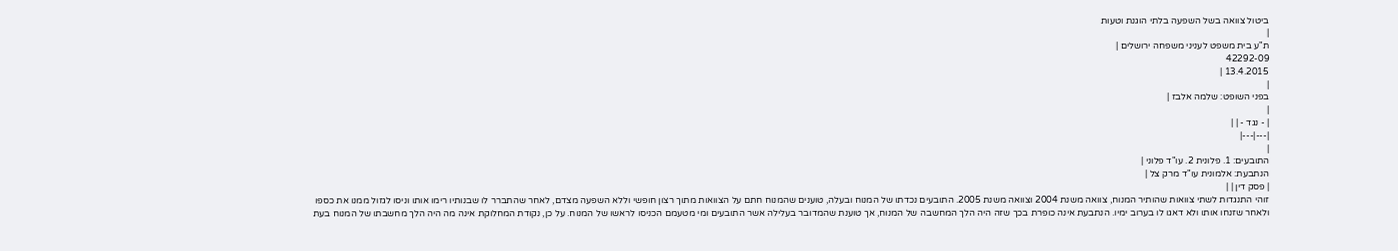ביטול צוואה בשל השפעה בלתי הוגנת וטעות
|
ת"ע בית משפט לעניני משפחה ירושלים |
42292-09
13.4.2015 |
|
בפני השופט: שלמה אלבז |
|
| - נגד - | |
|---|---|
|
התובעים: 1. פלונית 2. עו"ד פלוני |
הנתבעת: אלמונית עו"ד מרק צל |
| פסק דין | |
זוהי התנגדות לשתי צוואות שהותיר המנוח, צוואה משנת 2004 וצוואה משנת 2005. התובעים נכדתו של המנוח ובעלה, טוענים שהמנוח חתם על הצוואות מתוך רצון חופשי וללא השפעה מצדם, לאחר שהתברר לו שבנותיו רימו אותו וניסו לגזול ממנו את כספו ולאחר שזנחו אותו ולא דאגו לו בערוב ימיו. הנתבעת אינה כופרת בכך שזה היה הלך המחשבה של המנוח, אך טוענת שהמדובר בעלילה אשר התובעים ומי מטעמם הכניסו לראשו של המנוח. על כן, נקודת המחלוקת אינה מה היה הלך מחשבתו של המנוח בעת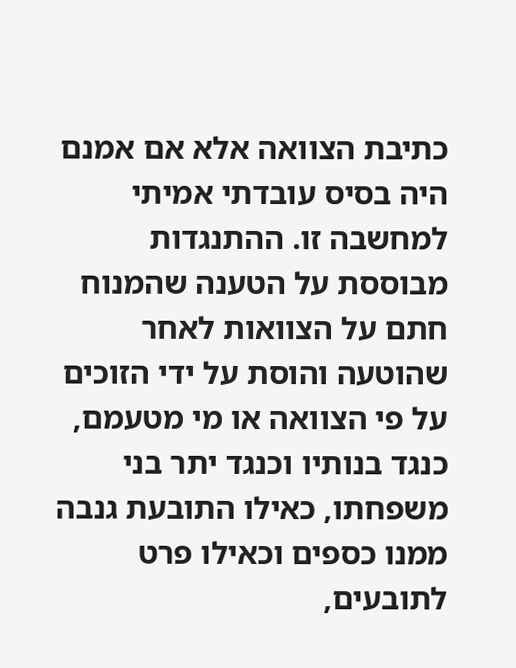כתיבת הצוואה אלא אם אמנם היה בסיס עובדתי אמיתי למחשבה זו. ההתנגדות מבוססת על הטענה שהמנוח חתם על הצוואות לאחר שהוטעה והוסת על ידי הזוכים על פי הצוואה או מי מטעמם, כנגד בנותיו וכנגד יתר בני משפחתו, כאילו התובעת גנבה ממנו כספים וכאילו פרט לתובעים,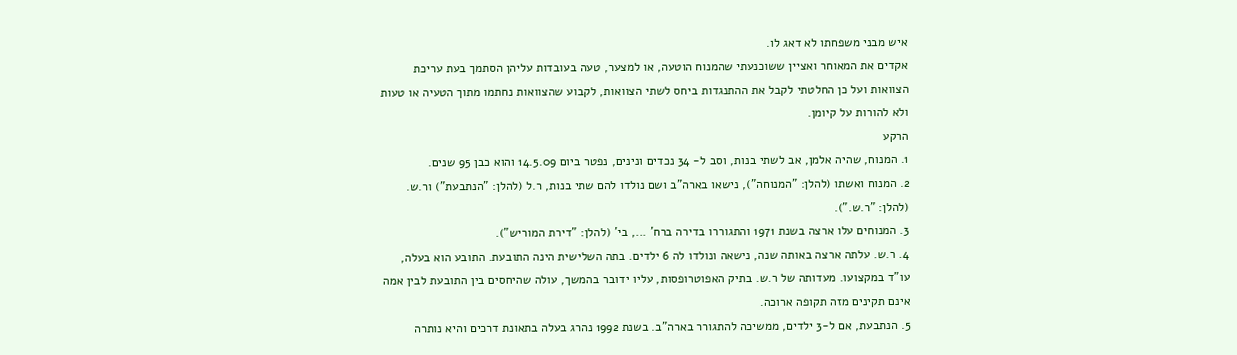איש מבני משפחתו לא דאג לו.
אקדים את המאוחר ואציין ששוכנעתי שהמנוח הוטעה, או למצער, טעה בעובדות עליהן הסתמך בעת עריכת הצוואות ועל כן החלטתי לקבל את ההתנגדות ביחס לשתי הצוואות, לקבוע שהצוואות נחתמו מתוך הטעיה או טעות ולא להורות על קיומן.
הרקע
1. המנוח, שהיה אלמן, אב לשתי בנות, וסב ל- 34 נכדים ונינים, נפטר ביום 14.5.09 והוא כבן 95 שנים.
2. המנוח ואשתו (להלן: "המנוחה"), נישאו בארה"ב ושם נולדו להם שתי בנות, ר.ל (להלן: "הנתבעת") ור.ש. (להלן: "ר.ש.").
3. המנוחים עלו ארצה בשנת 1971 והתגוררו בדירה ברח' ..., בי' (להלן: "דירת המוריש").
4. ר.ש. עלתה ארצה באותה שנה, נישאה ונולדו לה 6 ילדים. בתה השלישית הינה התובעת. התובע הוא בעלה, עו"ד במקצועו. מעדותה של ר.ש. בתיק האפוטרופסות, עליו ידובר בהמשך, עולה שהיחסים בין התובעת לבין אמה אינם תקינים מזה תקופה ארוכה.
5. הנתבעת, אם ל-3 ילדים, ממשיכה להתגורר בארה"ב. בשנת 1992 נהרג בעלה בתאונת דרכים והיא נותרה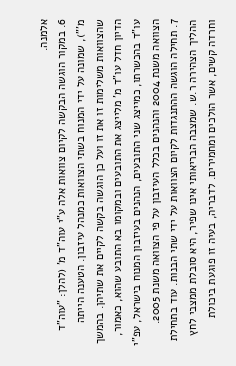אלמנה.
6. במקור הוגשה הבקשה לקיום צוואות אלה ע"י עוה"ד מ' (להלן: "עוה"ד מ'"), שמונה על ידי המנוח בשתי הצוואות כמנהל עיזבון. הטענה הייתה שהצוואות משלימות זו את זו ועל כן הוגשה בקשה לקיים את שתיהן. בהמשך הדיון חדל עו"ד מ' מלייצג את התובעים ובמקומו בא התובע שהוא, כאמור, עו"ד בהכשרתו, כמייצג שני התובעים, הנהנים בעיזבון המנוח בישראל, עפ"י הצוואה משנת 2004 והנהנים בכלל העיזבון על פי הצוואה משנת 2005.
7. תחילה הוגשה ההתנגדות לקיום הצוואות על ידי שתי הבנות. עוד בתחילת ההליך הצהירה ר.ש. שמצבה הבריאותי אינו שפיר, היא סובלת ממצבי לחץ וחרדה קשים, אשר הולכים ומחמירים. לדבריה, בעיה זו פוגעת ביכולת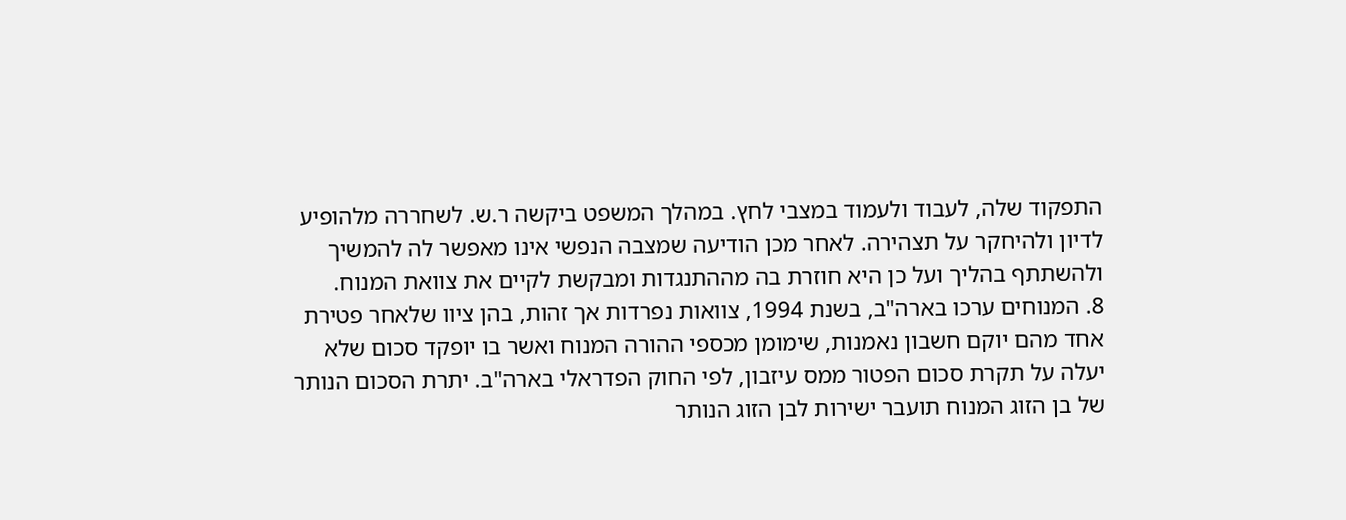התפקוד שלה, לעבוד ולעמוד במצבי לחץ. במהלך המשפט ביקשה ר.ש. לשחררה מלהופיע לדיון ולהיחקר על תצהירה. לאחר מכן הודיעה שמצבה הנפשי אינו מאפשר לה להמשיך ולהשתתף בהליך ועל כן היא חוזרת בה מההתנגדות ומבקשת לקיים את צוואת המנוח.
8. המנוחים ערכו בארה"ב, בשנת 1994, צוואות נפרדות אך זהות, בהן ציוו שלאחר פטירת אחד מהם יוקם חשבון נאמנות, שימומן מכספי ההורה המנוח ואשר בו יופקד סכום שלא יעלה על תקרת סכום הפטור ממס עיזבון, לפי החוק הפדראלי בארה"ב. יתרת הסכום הנותר של בן הזוג המנוח תועבר ישירות לבן הזוג הנותר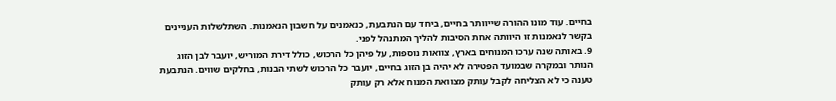בחיים. עוד מונו ההורה שייוותר בחיים, ביחד עם הנתבעת, כנאמנים על חשבון הנאמנות. השתלשלות העניינים בקשר לנאמנות זו היוותה אחת הסיבות להליך המתנהל לפני.
9. באותה שנה ערכו המנוחים בארץ, צוואות נוספות, על פיהן כל הרכוש, כולל דירת המוריש, יועבר לבן הזוג הנותר ובמקרה שבמועד הפטירה לא יהיה בן הזוג בחיים, יועבר כל הרכוש לשתי הבנות, בחלקים שווים. הנתבעת טענה כי לא הצליחה לקבל עותק מצוואת המנוח אלא רק עותק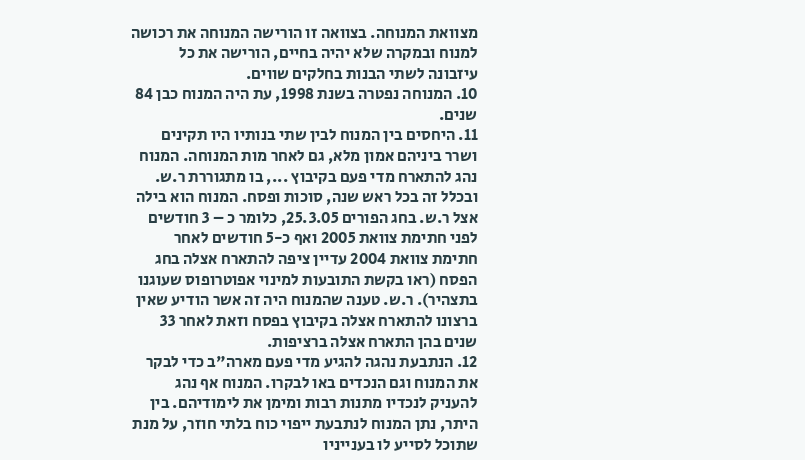מצוואת המנוחה. בצוואה זו הורישה המנוחה את רכושה למנוח ובמקרה שלא יהיה בחיים, הורישה את כל עיזבונה לשתי הבנות בחלקים שווים.
10. המנוחה נפטרה בשנת 1998, עת היה המנוח כבן 84 שנים.
11. היחסים בין המנוח לבין שתי בנותיו היו תקינים ושרר ביניהם אמון מלא, גם לאחר מות המנוחה. המנוח נהג להתארח מדי פעם בקיבוץ ..., בו מתגוררת ר.ש. ובכלל זה בכל ראש שנה, סוכות ופסח. המנוח הוא בילה אצל ר.ש. בחג הפורים 25.3.05, כלומר כ – 3 חודשים לפני חתימת צוואת 2005 ואף כ-5 חודשים לאחר חתימת צוואת 2004 עדיין ציפה להתארח אצלה בחג הפסח (ראו בקשת התובעות למינוי אפוטרופוס שעוגנו בתצהיר). ר.ש. טענה שהמנוח היה זה אשר הודיע שאין ברצונו להתארח אצלה בקיבוץ בפסח וזאת לאחר 33 שנים בהן התארח אצלה ברציפות.
12. הנתבעת נהגה להגיע מדי פעם מארה"ב כדי לבקר את המנוח וגם הנכדים באו לבקרו. המנוח אף נהג להעניק לנכדיו מתנות רבות ומימן את לימודיהם. בין היתר, נתן המנוח לנתבעת ייפוי כוח בלתי חוזר, על מנת שתוכל לסייע לו בענייניו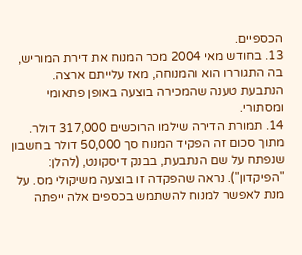הכספיים.
13. בחודש מאי 2004 מכר המנוח את דירת המוריש, בה התגוררו הוא והמנוחה, מאז עלייתם ארצה. הנתבעת טענה שהמכירה בוצעה באופן פתאומי ומסתורי.
14. תמורת הדירה שילמו הרוכשים 317,000 דולר. מתוך סכום זה הפקיד המנוח סך 50,000 דולר בחשבון שנפתח על שם הנתבעת, בבנק דיסקונט, (להלן: "הפיקדון"). נראה שהפקדה זו בוצעה משיקולי מס. על מנת לאפשר למנוח להשתמש בכספים אלה ייפתה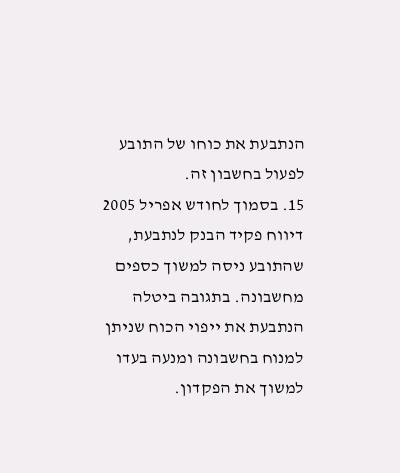הנתבעת את כוחו של התובע לפעול בחשבון זה.
15. בסמוך לחודש אפריל 2005 דיווח פקיד הבנק לנתבעת, שהתובע ניסה למשוך כספים מחשבונה. בתגובה ביטלה הנתבעת את ייפוי הכוח שניתן למנוח בחשבונה ומנעה בעדו למשוך את הפקדון.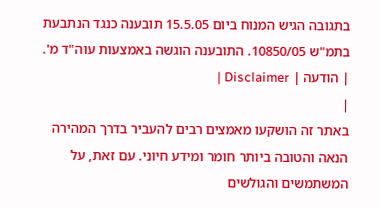בתגובה הגיש המנוח ביום 15.5.05 תובענה כנגד הנתבעת בתמ"ש 10850/05. התובענה הוגשה באמצעות עוה"ד מ'.
| הודעה | Disclaimer |
|
באתר זה הושקעו מאמצים רבים להעביר בדרך המהירה הנאה והטובה ביותר חומר ומידע חיוני. עם זאת, על המשתמשים והגולשים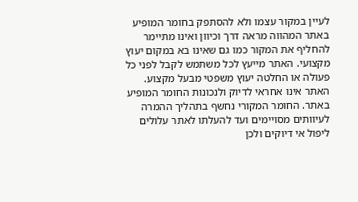לעיין במקור עצמו ולא להסתפק בחומר המופיע באתר המהווה מראה דרך וכיוון ואינו מתיימר להחליף את המקור כמו גם שאינו בא במקום יעוץ מקצועי. האתר מייעץ לכל משתמש לקבל לפני כל פעולה או החלטה יעוץ משפטי מבעל מקצוע. האתר אינו אחראי לדיוק ולנכונות החומר המופיע באתר. החומר המקורי נחשף בתהליך ההמרה לעיוותים מסויימים ועד להעלתו לאתר עלולים ליפול אי דיוקים ולכן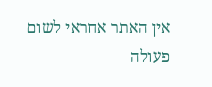אין האתר אחראי לשום פעולה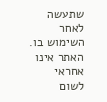שתעשה לאחר השימוש בו. האתר אינו אחראי לשום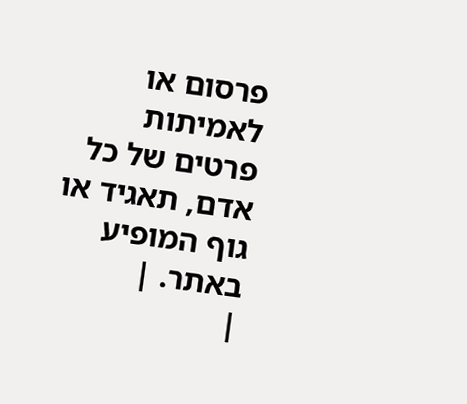פרסום או לאמיתות פרטים של כל אדם, תאגיד או גוף המופיע באתר. |
|